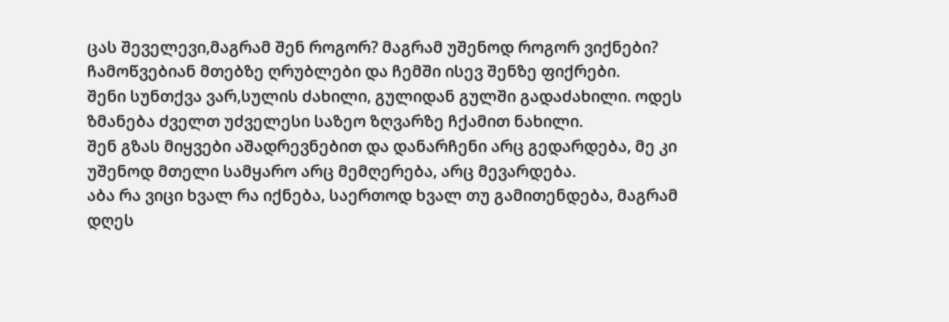ცას შეველევი,მაგრამ შენ როგორ? მაგრამ უშენოდ როგორ ვიქნები? ჩამოწვებიან მთებზე ღრუბლები და ჩემში ისევ შენზე ფიქრები.
შენი სუნთქვა ვარ,სულის ძახილი, გულიდან გულში გადაძახილი. ოდეს ზმანება ძველთ უძველესი საზეო ზღვარზე ჩქამით ნახილი.
შენ გზას მიყვები აშადრევნებით და დანარჩენი არც გედარდება, მე კი უშენოდ მთელი სამყარო არც მემღერება, არც მევარდება.
აბა რა ვიცი ხვალ რა იქნება, საერთოდ ხვალ თუ გამითენდება, მაგრამ დღეს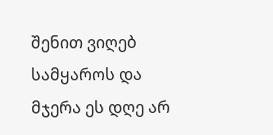შენით ვიღებ სამყაროს და მჯერა ეს დღე არ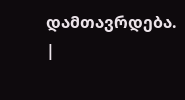დამთავრდება.
|